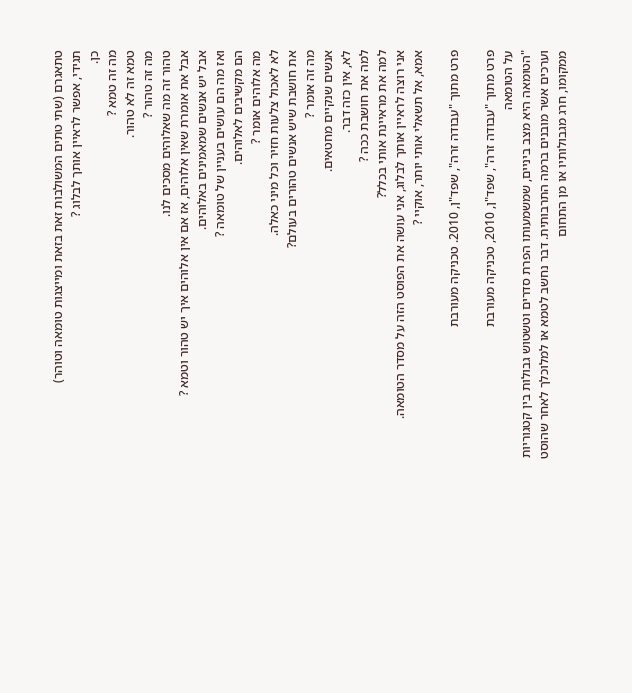טתאגרם (שתי טתים המשולבות זאת בזאת ומייצגות טומאה וטוהר)
תגידי, אפשר לראיין אותך לבלוג ?
כן.
מה זה טמא ?
טמא זה לא טהור.
מה זה טהור ?
טהור זה מה שאלוהים מסכים לנו.
אבל את אומרת שאין אלוהים, אז אם אין אלוהים איך יש טהור וטמא ?
אבל יש אנשים שמאמינים באלוהים.
ואז מה הם עושים בעניין של טומאה ?
הם מקשיבים לאלוהים.
מה אלוהים אומר ?
לא לאכול צלעות חזיר וכל מיני כאלה.
את חושבת שיש אנשים טהורים בעולם?
מה זה אומר ?
אנשים שנקיים מחטאים.
לא, אין כזה דבר.
למה את חושבת ככה ?
למה את מראיינת אותי בכלל?
אני רוצה לראיין אותך לבלוג, אני עושה את הפוסט הזה על מסדר הטומאה.
אמא, אל תשאלי אותי יותר, אוקיי ?

פרט מתוך "עבודה זרה", שפד"ן, 2010. טכניקה מעורבת

פרט מתוך "עבודה זרה", שפד"ן, 2010, טכניקה מעורבת
על הטומאה
"הטומאה היא מצב ביניים, שמשמעותו הפרת סדרים וטשטוש גבולות בין קטגוריות וערכים אשר מובנים ברמה התרבותית. דבר נחשב לטמא או למלוכלך לאחר שהוסט ממקומו, חרג מגבולותיו או מן התחום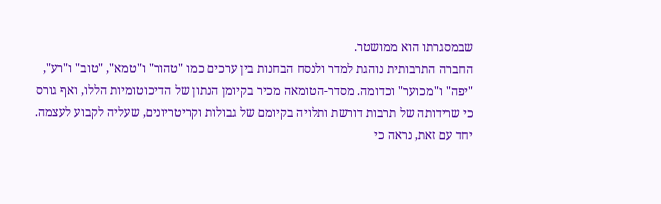שבמסגרתו הוא ממושטר.
החברה התרבותית נוהגת למדר ולנסח הבחנות בין ערכים כמו "טהור" ו"טמא", "טוב" ו"רע", "יפה" ו"מכוער" וכדומה. מסדר-הטומאה מכיר בקיומן הנתון של הדיכוטומיות הללו, ואף גורס כי שרידותה של תרבות דורשת ותלויה בקיומם של גבולות וקריטריונים, שעליה לקבוע לעצמה.
יחד עם זאת, נראה כי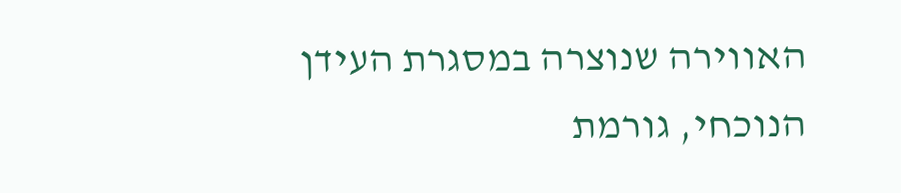האווירה שנוצרה במסגרת העידן הנוכחי, גורמת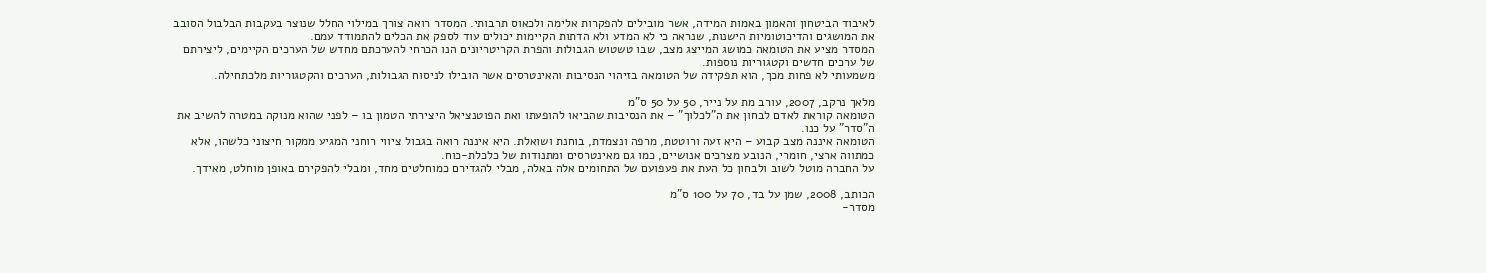לאיבוד הביטחון והאמון באמות המידה, אשר מובילים להפקרות אלימה ולכאוס תרבותי. המסדר רואה צורך במילוי החלל שנוצר בעקבות הבלבול הסובב את המושגים והדיכוטומיות הישנות, שנראה כי לא המדע ולא הדתות הקיימות יכולים עוד לספק את הכלים להתמודד עמם.
המסדר מציע את הטומאה כמושג המייצג מצב, שבו טשטוש הגבולות והפרת הקריטריונים הנו הכרחי להערכתם מחדש של הערכים הקיימים, ליצירתם של ערכים חדשים וקטגוריות נוספות.
משמעותי לא פחות מכך, הוא תפקידה של הטומאה בזיהוי הנסיבות והאינטרסים אשר הובילו לניסוח הגבולות, הערכים והקטגוריות מלכתחילה.

מלאך נרקב, 2007, עורב מת על נייר, 50 על 50 ס"מ
הטומאה קוראת לאדם לבחון את ה"לכלוך" – את הנסיבות שהביאו להופעתו ואת הפוטנציאל היצירתי הטמון בו – לפני שהוא מנוקה במטרה להשיב את ה"סדר" על כנו.
הטומאה איננה מצב קבוע – היא זעה ורוטטת, מרפה ונצמדת, בוחנת ושואלת. היא איננה רואה בגבול ציווי רוחני המגיע ממקור חיצוני כלשהו, אלא כמתווה ארצי, חומרי, הנובע מצרכים אנושיים, כמו גם מאינטרסים ומתנודות של כלכלת-כוח.
על החברה מוטל לשוב ולבחון כל העת את פעפועם של התחומים אלה באלה, מבלי להגדירם כמוחלטים מחד, ומבלי להפקירם באופן מוחלט, מאידך.

הכותב, 2008, שמן על בד, 70 על 100 ס"מ
מסדר-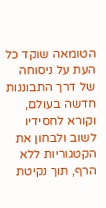הטומאה שוקד כל העת על ניסוחה של דרך התבוננות חדשה בעולם, וקורא לחסידיו לשוב ולבחון את הקטגוריות ללא הרף, תוך נקיטת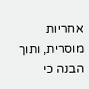אחריות מוסרית, ותוך הבנה כי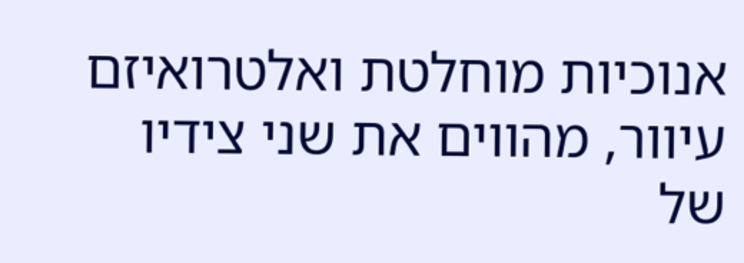אנוכיות מוחלטת ואלטרואיזם עיוור, מהווים את שני צידיו של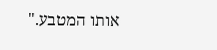אותו המטבע."